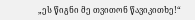„ეს წიგნი მე თვითონ წავიკითხე!“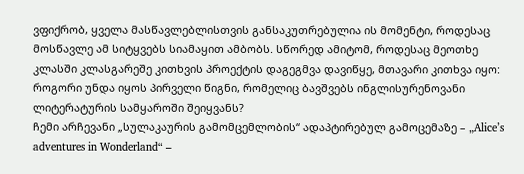ვფიქრობ, ყველა მასწავლებლისთვის განსაკუთრებულია ის მომენტი, როდესაც მოსწავლე ამ სიტყვებს სიამაყით ამბობს. სწორედ ამიტომ, როდესაც მეოთხე კლასში კლასგარეშე კითხვის პროექტის დაგეგმვა დავიწყე, მთავარი კითხვა იყო: როგორი უნდა იყოს პირველი წიგნი, რომელიც ბავშვებს ინგლისურენოვანი ლიტერატურის სამყაროში შეიყვანს?
ჩემი არჩევანი „სულაკაურის გამომცემლობის“ ადაპტირებულ გამოცემაზე – „Alice’s adventures in Wonderland“ –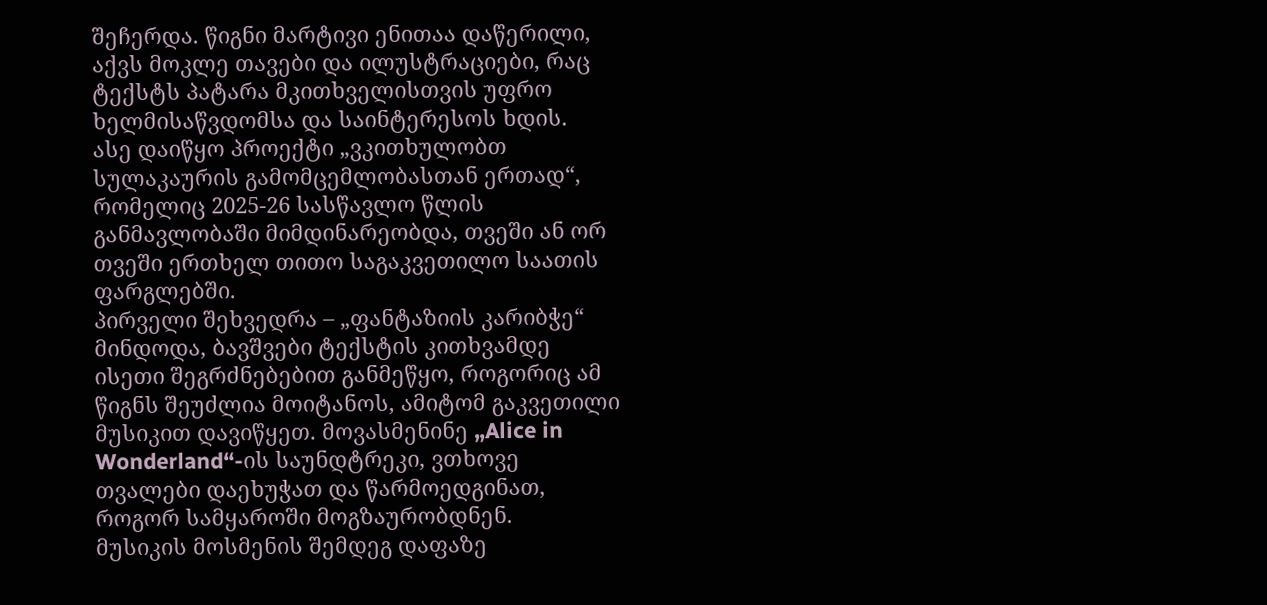შეჩერდა. წიგნი მარტივი ენითაა დაწერილი, აქვს მოკლე თავები და ილუსტრაციები, რაც ტექსტს პატარა მკითხველისთვის უფრო ხელმისაწვდომსა და საინტერესოს ხდის.
ასე დაიწყო პროექტი „ვკითხულობთ სულაკაურის გამომცემლობასთან ერთად“, რომელიც 2025-26 სასწავლო წლის განმავლობაში მიმდინარეობდა, თვეში ან ორ თვეში ერთხელ თითო საგაკვეთილო საათის ფარგლებში.
პირველი შეხვედრა – „ფანტაზიის კარიბჭე“
მინდოდა, ბავშვები ტექსტის კითხვამდე ისეთი შეგრძნებებით განმეწყო, როგორიც ამ წიგნს შეუძლია მოიტანოს, ამიტომ გაკვეთილი მუსიკით დავიწყეთ. მოვასმენინე „Alice in Wonderland“-ის საუნდტრეკი, ვთხოვე თვალები დაეხუჭათ და წარმოედგინათ, როგორ სამყაროში მოგზაურობდნენ.
მუსიკის მოსმენის შემდეგ დაფაზე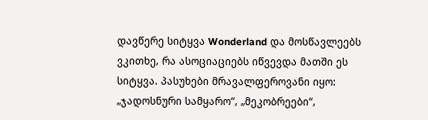დავწერე სიტყვა Wonderland და მოსწავლეებს ვკითხე, რა ასოციაციებს იწვევდა მათში ეს სიტყვა. პასუხები მრავალფეროვანი იყო: „ჯადოსნური სამყარო“, „მეკობრეები“,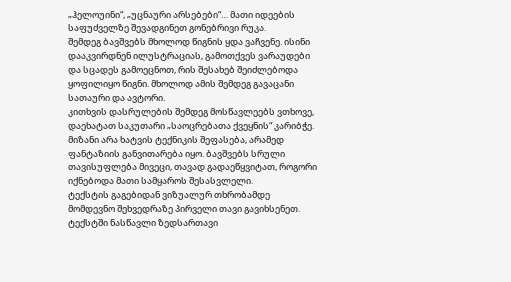„ჰელოუინი“, „უცნაური არსებები“… მათი იდეების საფუძველზე შევადგინეთ გონებრივი რუკა.
შემდეგ ბავშვებს მხოლოდ წიგნის ყდა ვაჩვენე. ისინი დააკვირდნენ ილუსტრაციას, გამოთქვეს ვარაუდები და სცადეს გამოეცნოთ, რის შესახებ შეიძლებოდა ყოფილიყო წიგნი. მხოლოდ ამის შემდეგ გავაცანი სათაური და ავტორი.
კითხვის დასრულების შემდეგ მოსწავლეებს ვთხოვე, დაეხატათ საკუთარი „საოცრებათა ქვეყნის“ კარიბჭე. მიზანი არა ხატვის ტექნიკის შეფასება, არამედ ფანტაზიის განვითარება იყო. ბავშვებს სრული თავისუფლება მივეცი, თავად გადაეწყვიტათ, როგორი იქნებოდა მათი სამყაროს შესასვლელი.
ტექსტის გაგებიდან ვიზუალურ თხრობამდე
მომდევნო შეხვედრაზე პირველი თავი გავიხსენეთ. ტექსტში ნასწავლი ზედსართავი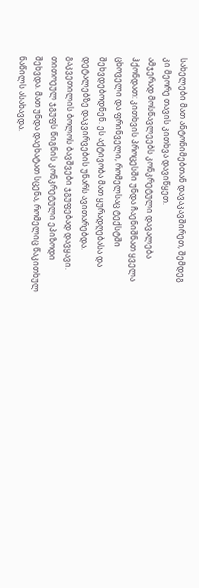სახელები მათ ანტონიმებთან დავაკავშირეთ, შემდეგ კი მეორე თავის კითხვა დავიწყეთ.
ამჯერად მოსწავლეებს კონკრეტული დავალება ჰქონდათ: კითხვის პროცესში უნდა ჩაენიშნათ ყველა ცხოველი და ფრინველი, რომელსაც ტექსტში შეხვდებოდნენ. ეს აქტივობა მათ ყურადღებასა და დეტალებზე დაკვირვების უნარს ავითარებდა.
გაკვეთილის ბოლოს ბავშვები ჯგუფებად დავყავი. თითოეულ ჯგუფს წიგნის კონკრეტული ეპიზოდი შეხვდა. მათ უნდა დაეხატათ სცენა, რომელიც წაკითხულ ნაწილს ასახავდა.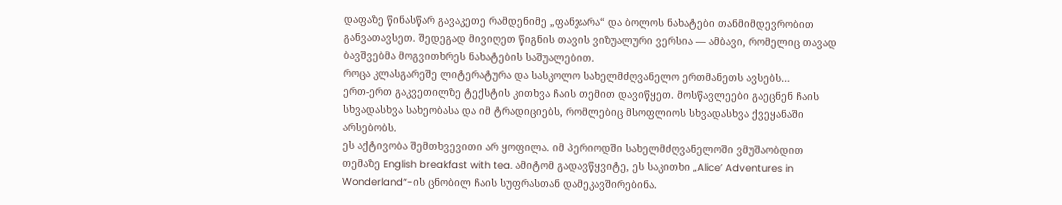დაფაზე წინასწარ გავაკეთე რამდენიმე „ფანჯარა“ და ბოლოს ნახატები თანმიმდევრობით განვათავსეთ. შედეგად მივიღეთ წიგნის თავის ვიზუალური ვერსია — ამბავი, რომელიც თავად ბავშვებმა მოგვითხრეს ნახატების საშუალებით.
როცა კლასგარეშე ლიტერატურა და სასკოლო სახელმძღვანელო ერთმანეთს ავსებს…
ერთ-ერთ გაკვეთილზე ტექსტის კითხვა ჩაის თემით დავიწყეთ. მოსწავლეები გაეცნენ ჩაის სხვადასხვა სახეობასა და იმ ტრადიციებს, რომლებიც მსოფლიოს სხვადასხვა ქვეყანაში არსებობს.
ეს აქტივობა შემთხვევითი არ ყოფილა. იმ პერიოდში სახელმძღვანელოში ვმუშაობდით თემაზე English breakfast with tea. ამიტომ გადავწყვიტე, ეს საკითხი „Alice’ Adventures in Wonderland“-ის ცნობილ ჩაის სუფრასთან დამეკავშირებინა.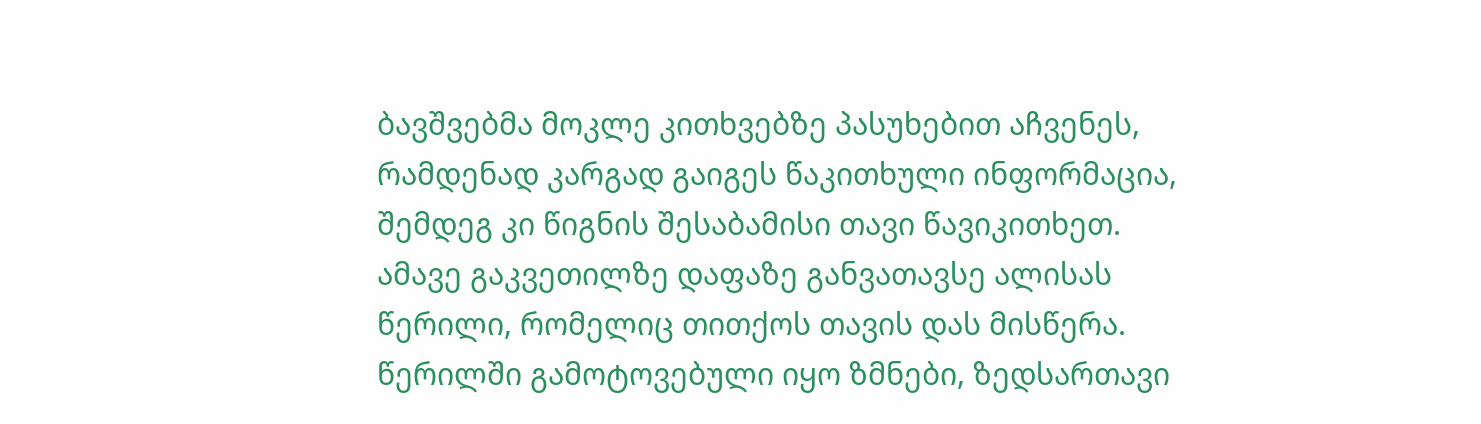ბავშვებმა მოკლე კითხვებზე პასუხებით აჩვენეს, რამდენად კარგად გაიგეს წაკითხული ინფორმაცია, შემდეგ კი წიგნის შესაბამისი თავი წავიკითხეთ.
ამავე გაკვეთილზე დაფაზე განვათავსე ალისას წერილი, რომელიც თითქოს თავის დას მისწერა. წერილში გამოტოვებული იყო ზმნები, ზედსართავი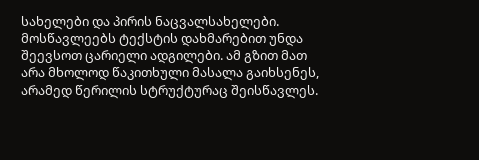სახელები და პირის ნაცვალსახელები. მოსწავლეებს ტექსტის დახმარებით უნდა შეევსოთ ცარიელი ადგილები. ამ გზით მათ არა მხოლოდ წაკითხული მასალა გაიხსენეს, არამედ წერილის სტრუქტურაც შეისწავლეს.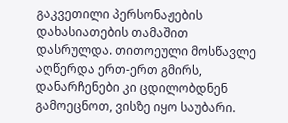გაკვეთილი პერსონაჟების დახასიათების თამაშით დასრულდა. თითოეული მოსწავლე აღწერდა ერთ-ერთ გმირს, დანარჩენები კი ცდილობდნენ გამოეცნოთ, ვისზე იყო საუბარი.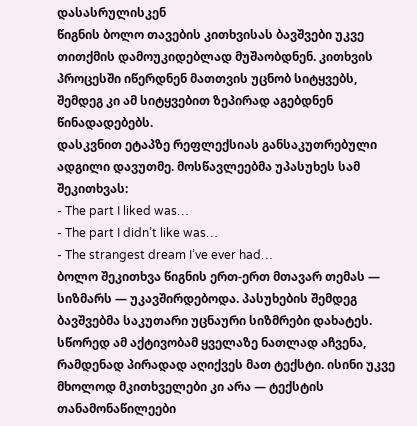დასასრულისკენ
წიგნის ბოლო თავების კითხვისას ბავშვები უკვე თითქმის დამოუკიდებლად მუშაობდნენ. კითხვის პროცესში იწერდნენ მათთვის უცნობ სიტყვებს, შემდეგ კი ამ სიტყვებით ზეპირად აგებდნენ წინადადებებს.
დასკვნით ეტაპზე რეფლექსიას განსაკუთრებული ადგილი დავუთმე. მოსწავლეებმა უპასუხეს სამ შეკითხვას:
- The part I liked was…
- The part I didn’t like was…
- The strangest dream I’ve ever had…
ბოლო შეკითხვა წიგნის ერთ-ერთ მთავარ თემას — სიზმარს — უკავშირდებოდა. პასუხების შემდეგ ბავშვებმა საკუთარი უცნაური სიზმრები დახატეს.
სწორედ ამ აქტივობამ ყველაზე ნათლად აჩვენა, რამდენად პირადად აღიქვეს მათ ტექსტი. ისინი უკვე მხოლოდ მკითხველები კი არა — ტექსტის თანამონაწილეები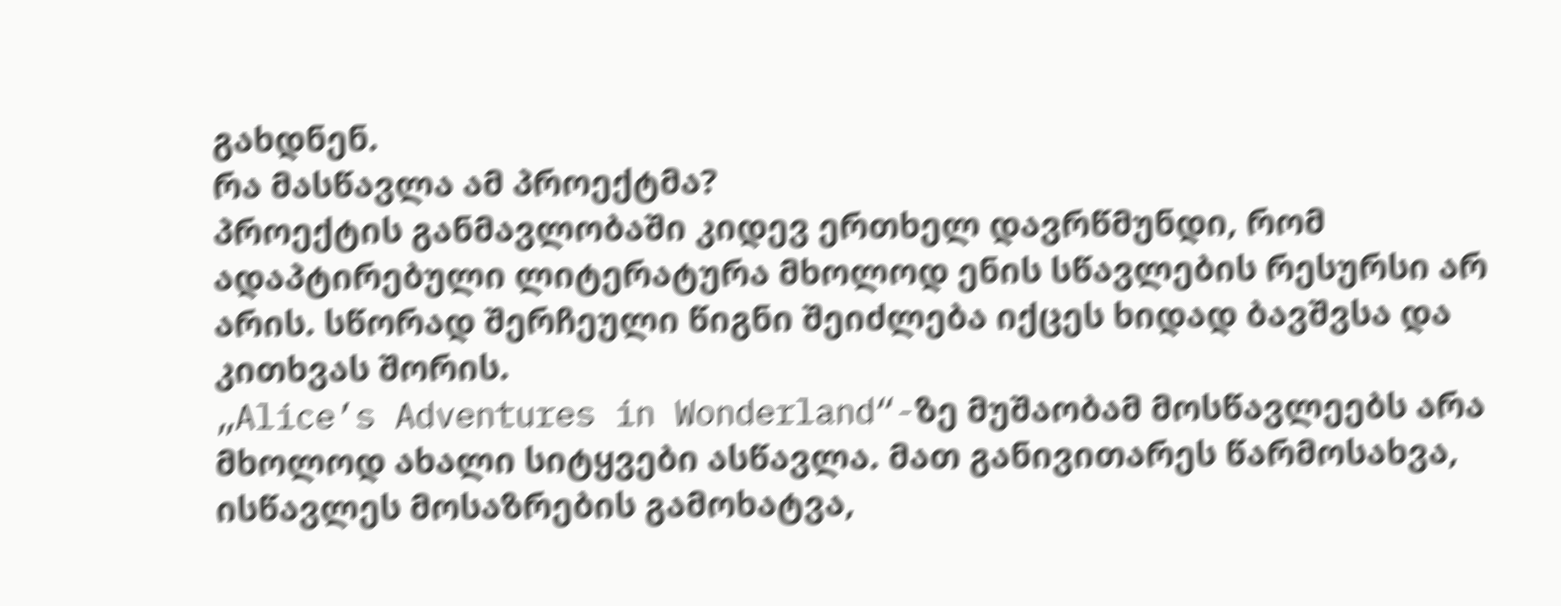გახდნენ.
რა მასწავლა ამ პროექტმა?
პროექტის განმავლობაში კიდევ ერთხელ დავრწმუნდი, რომ ადაპტირებული ლიტერატურა მხოლოდ ენის სწავლების რესურსი არ არის. სწორად შერჩეული წიგნი შეიძლება იქცეს ხიდად ბავშვსა და კითხვას შორის.
„Alice’s Adventures in Wonderland“-ზე მუშაობამ მოსწავლეებს არა მხოლოდ ახალი სიტყვები ასწავლა. მათ განივითარეს წარმოსახვა, ისწავლეს მოსაზრების გამოხატვა,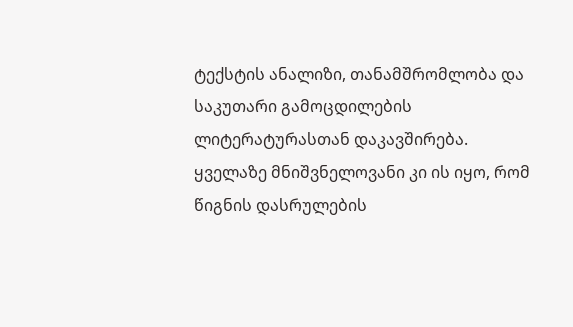ტექსტის ანალიზი, თანამშრომლობა და საკუთარი გამოცდილების ლიტერატურასთან დაკავშირება.
ყველაზე მნიშვნელოვანი კი ის იყო, რომ წიგნის დასრულების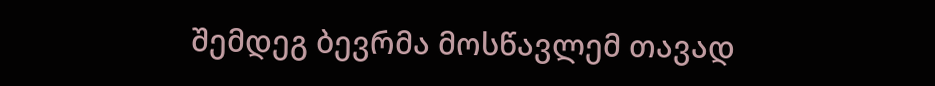შემდეგ ბევრმა მოსწავლემ თავად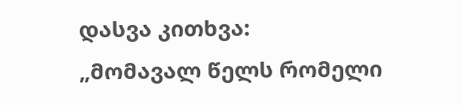დასვა კითხვა:
„მომავალ წელს რომელი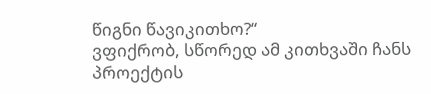წიგნი წავიკითხო?“
ვფიქრობ, სწორედ ამ კითხვაში ჩანს პროექტის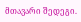მთავარი შედეგი.